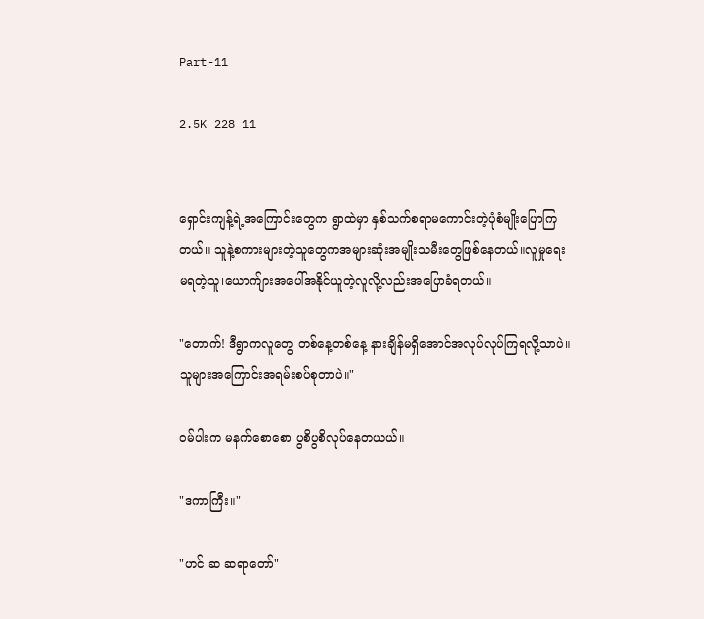Part-11

2.5K 228 11


ရှောင်းကျန့်ရဲ့အကြောင်းတွေက ရွာထဲမှာ နှစ်သက်စရာမကောင်းတဲ့ပုံစံမျိုးပြောကြတယ်။ သူနဲ့စကားများတဲ့သူတွေကအများဆုံးအမျိုးသမီးတွေဖြစ်နေတယ်။လူမှုရေးမရတဲ့သူ၊ယောက်ျား‌အပေါ်အနိုင်ယူတဲ့လူလို့လည်းအပြောခံရတယ်။

"တောက်! ဒီရွာကလူတွေ တစ်နေ့တစ်နေ့ နားချိန်မရှိအောင်အလုပ်လုပ်ကြရလို့သာပဲ။သူများအကြောင်းအရမ်းစပ်စုတာပဲ။"

ဝမ်ပါးက မနက်စော‌စော ပွစိပွစိလုပ်နေတယယ်။

"ဒကာကြီး။"

"ဟင် ဆ ဆရာတော်"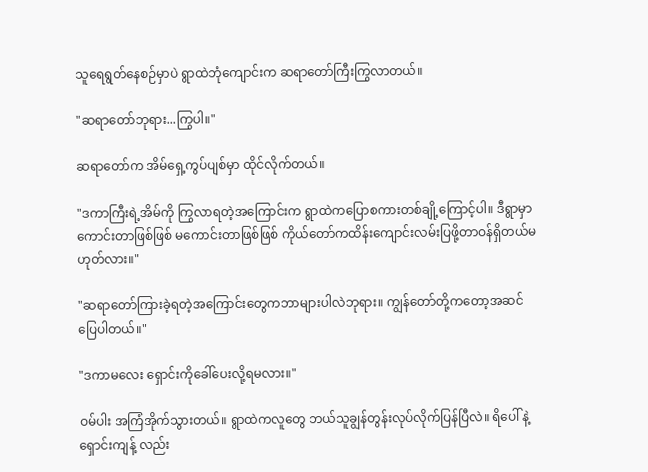သူရေရွတ်နေစဉ်မှာပဲ ရွာထဲဘုံကျောင်းက ဆရာတော်ကြီးကြွလာတယ်။

"ဆရာတော်ဘုရား...ကြွပါ။"

ဆရာတော်က အိမ်ရှေ့ကွပ်ပျစ်မှာ ထိုင်လိုက်တယ်။

"ဒကာကြီးရဲ့အိမ်ကို ကြွလာရတဲ့အကြောင်းက ရွာထဲကပြောစကားတစ်ချို့ကြောင့်ပါ။ ဒီရွာမှာ ကောင်းတာဖြစ်ဖြစ် မကောင်းတာဖြစ်ဖြစ် ကိုယ်တော်ကထိန်းကျောင်းလမ်းပြဖို့တာဝန်ရှိတယ်မဟုတ်လား။"

"ဆရာတော်ကြားခဲ့ရတဲ့အကြောင်းတွေကဘာများပါလဲဘုရား။ ကျွန်တော်တို့ကတော့အဆင်ပြေပါတယ်။"

"ဒကာမလေး ရှောင်းကိုခေါ်ပေးလို့ရမလား။"

ဝမ်ပါး အကြံအိုက်သွားတယ်။ ရွာထဲကလူတွေ ဘယ်သူချွန်‌တွန်းလုပ်လိုက်ပြန်ပြီလဲ။ ရိပေါ် နဲ့ရှောင်းကျန့် လည်း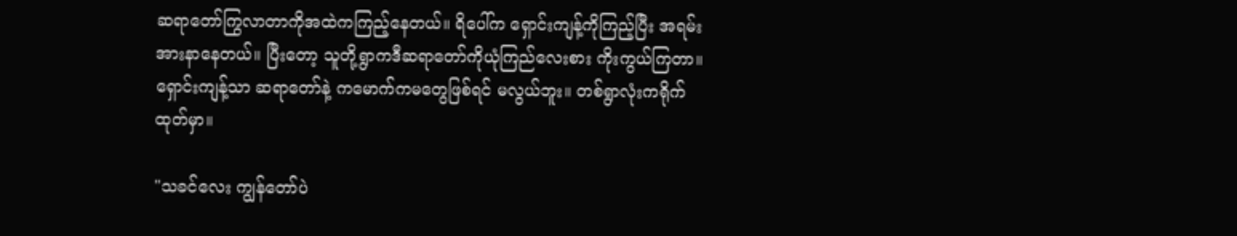ဆရာတော်ကြွလာတာကိုအထဲကကြည့်နေတယ်။ ရိပေါ်က ရှောင်းကျန့်ကိုကြည့်ပြီး အရမ်းအားနာနေတယ်။ ပြီးတော့ သူတို့ရွာကဒီဆရာတော်ကိုယုံကြည်လေးစား ကိုးကွယ်ကြတာ။ ရှောင်းကျန့်သာ ဆရာတော်နဲ့ ကမောက်ကမတွေဖြစ်ရင် မလွယ်ဘူး။ တစ်ရွာလုံးကရိုက်ထုတ်မှာ။

"သခင်လေး ကျွန်တော်ပဲ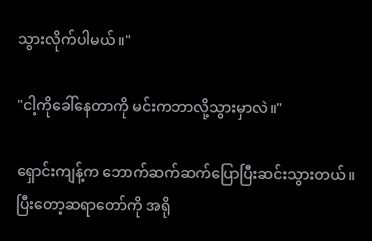သွားလိုက်ပါမယ်။"

"ငါ့ကိုခေါ်နေတာကို မင်းကဘာလို့သွားမှာလဲ။"

ရှောင်းကျန့်က ဘောက်ဆက်‌ဆက်ပြောပြီးဆင်းသွားတယ်။ ပြီးတော့ဆရာတော်ကို အရို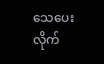သေပေးလိုက်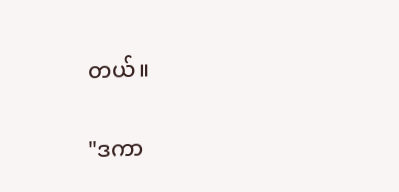တယ်။

"ဒကာ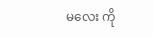မလေး ကို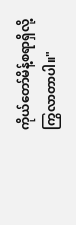ကိုယ်တော်မိန့်စရာရှိလို့ကြွလာတာပါ။"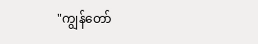"ကျွန်တော်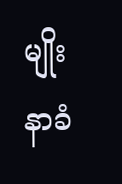မျိုး နာခံ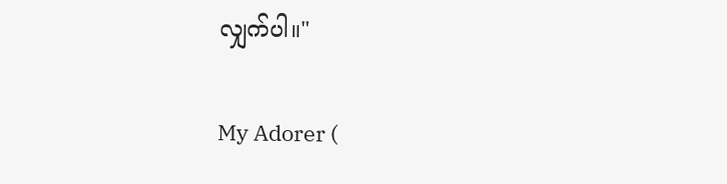လျှက်ပါ။"

My Adorer (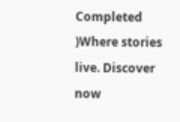Completed )Where stories live. Discover now